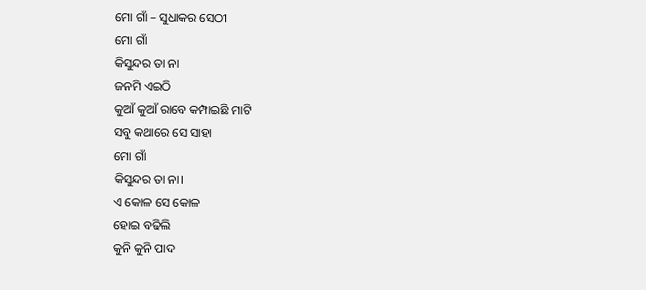ମୋ ଗାଁ – ସୁଧାକର ସେଠୀ
ମୋ ଗାଁ
କିସୁନ୍ଦର ତା ନା
ଜନମି ଏଇଠି
କୁଆଁ କୁଆଁ ରାବେ କମ୍ପାଇଛି ମାଟି
ସବୁ କଥାରେ ସେ ସାହା
ମୋ ଗାଁ
କିସୁନ୍ଦର ତା ନା।
ଏ କୋଳ ସେ କୋଳ
ହୋଇ ବଢିଲି
କୁନି କୁନି ପାଦ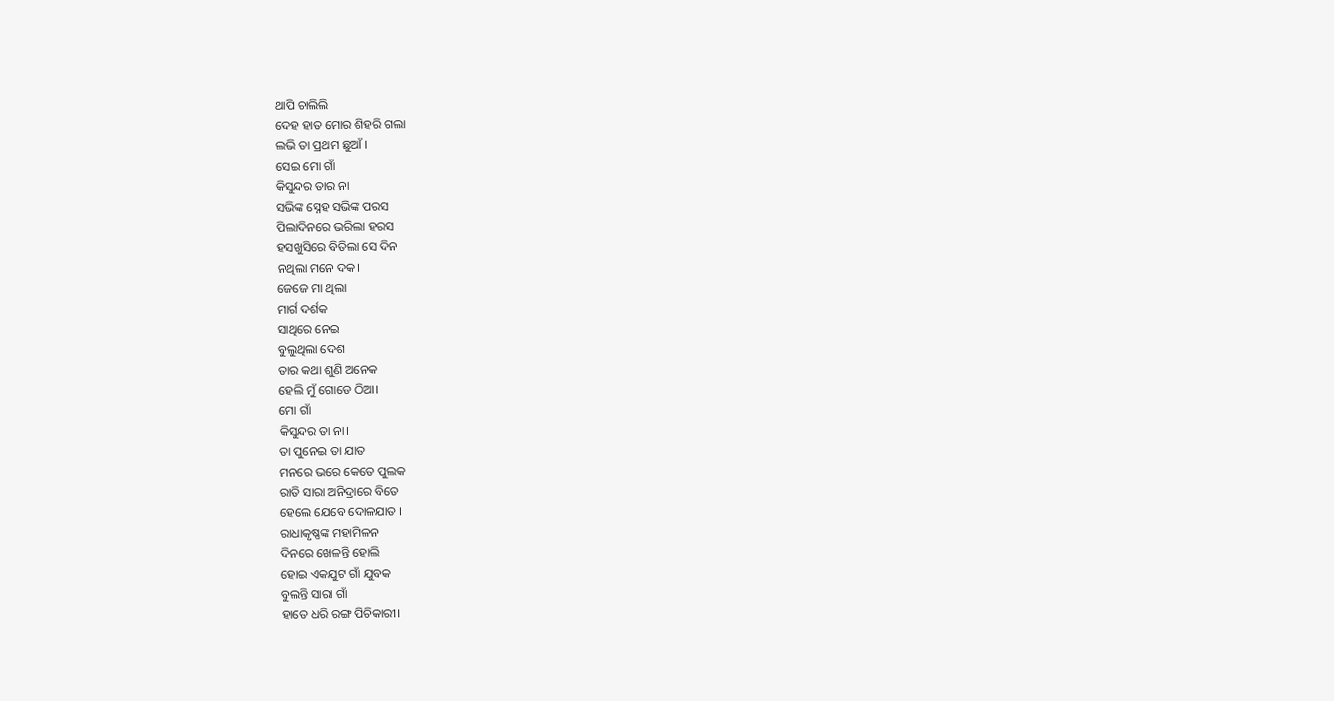ଥାପି ଚାଲିଲି
ଦେହ ହାତ ମୋର ଶିହରି ଗଲା
ଲଭି ତା ପ୍ରଥମ ଛୁଆଁ ।
ସେଇ ମୋ ଗାଁ
କିସୁନ୍ଦର ତାର ନା
ସଭିଙ୍କ ସ୍ନେହ ସଭିଙ୍କ ପରସ
ପିଲାଦିନରେ ଭରିଲା ହରସ
ହସଖୁସିରେ ବିତିଲା ସେ ଦିନ
ନଥିଲା ମନେ ଦକ।
ଜେଜେ ମା ଥିଲା
ମାର୍ଗ ଦର୍ଶକ
ସାଥିରେ ନେଇ
ବୁଲୁଥିଲା ଦେଶ
ତାର କଥା ଶୁଣି ଅନେକ
ହେଲି ମୁଁ ଗୋଡେ ଠିଆ।
ମୋ ଗାଁ
କିସୁନ୍ଦର ତା ନା।
ତା ପୁନେଇ ତା ଯାତ
ମନରେ ଭରେ କେତେ ପୁଲକ
ରାତି ସାରା ଅନିଦ୍ରାରେ ବିତେ
ହେଲେ ଯେବେ ଦୋଳଯାତ ।
ରାଧାକୃଷ୍ଣଙ୍କ ମହାମିଳନ
ଦିନରେ ଖେଳନ୍ତି ହୋଲି
ହୋଇ ଏକଯୁଟ ଗାଁ ଯୁବକ
ବୁଲନ୍ତି ସାରା ଗାଁ
ହାତେ ଧରି ରଙ୍ଗ ପିଚିକାରୀ।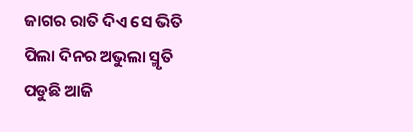ଜାଗର ରାତି ଦିଏ ସେ ଭିତି
ପିଲା ଦିନର ଅଭୁଲା ସ୍ମୃତି
ପଡୁଛି ଆଜି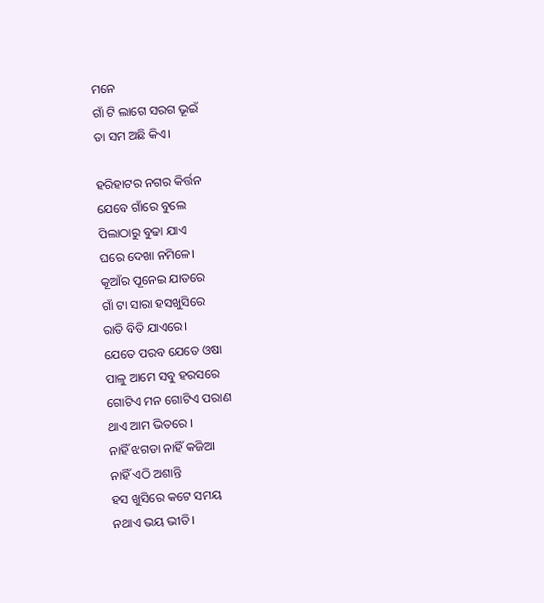ମନେ
ଗାଁ ଟି ଲାଗେ ସରଗ ଭୂଇଁ
ତା ସମ ଅଛି କିଏ।

ହରିହାଟର ନଗର କିର୍ତ୍ତନ
ଯେବେ ଗାଁରେ ବୁଲେ
ପିଲାଠାରୁ ବୁଢା ଯାଏ
ଘରେ ଦେଖା ନମିଳେ।
କୂଆଁର ପୂନେଇ ଯାତରେ
ଗାଁ ଟା ସାରା ହସଖୁସିରେ
ରାତି ବିତି ଯାଏରେ।
ଯେତେ ପରବ ଯେତେ ଓଷା
ପାଳୁ ଆମେ ସବୁ ହରସରେ
ଗୋଟିଏ ମନ ଗୋଟିଏ ପରାଣ
ଥାଏ ଆମ ଭିତରେ ।
ନାହିଁ ଝଗଡା ନାହିଁ କଜିଆ
ନାହିଁ ଏଠି ଅଶାନ୍ତି
ହସ ଖୁସିରେ କଟେ ସମୟ
ନଥାଏ ଭୟ ଭୀତି।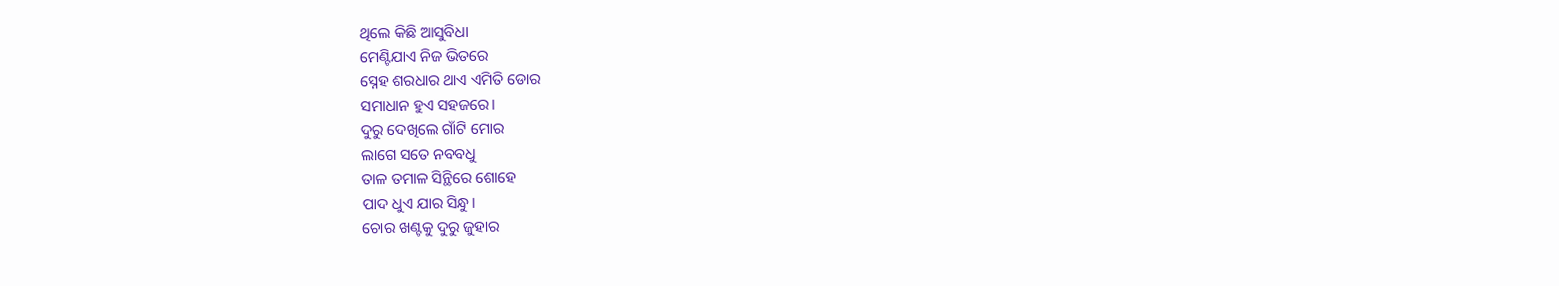ଥିଲେ କିଛି ଆସୁବିଧା
ମେଣ୍ଟିଯାଏ ନିଜ ଭିତରେ
ସ୍ନେହ ଶରଧାର ଥାଏ ଏମିତି ଡୋର
ସମାଧାନ ହୁଏ ସହଜରେ।
ଦୁରୁ ଦେଖିଲେ ଗାଁଟି ମୋର
ଲାଗେ ସତେ ନବବଧୁ
ତାଳ ତମାଳ ସିନ୍ଥିରେ ଶୋହେ
ପାଦ ଧୁଏ ଯାର ସିନ୍ଧୁ।
ଚୋର ଖଣ୍ଟକୁ ଦୁରୁ ଜୁହାର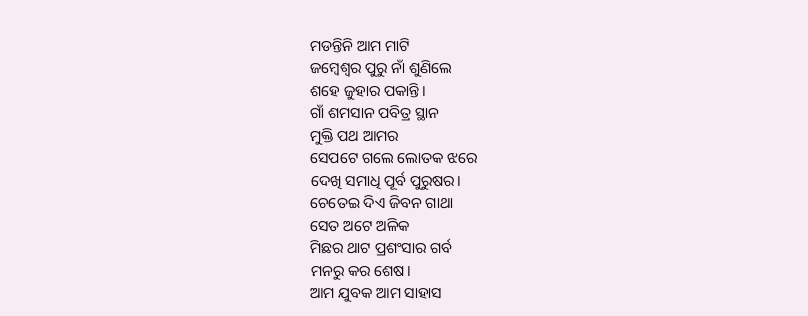ମଡନ୍ତିନି ଆମ ମାଟି
ଜମ୍ବେଶ୍ବର ପୁରୁ ନାଁ ଶୁଣିଲେ
ଶହେ ଜୁହାର ପକାନ୍ତି।
ଗାଁ ଶମସାନ ପବିତ୍ର ସ୍ଥାନ
ମୁକ୍ତି ପଥ ଆମର
ସେପଟେ ଗଲେ ଲୋତକ ଝରେ
ଦେଖି ସମାଧି ପୂର୍ବ ପୁରୁଷର।
ଚେତେଇ ଦିଏ ଜିବନ ଗାଥା
ସେତ ଅଟେ ଅଳିକ
ମିଛର ଥାଟ ପ୍ରଶଂସାର ଗର୍ବ
ମନରୁ କର ଶେଷ।
ଆମ ଯୁବକ ଆମ ସାହାସ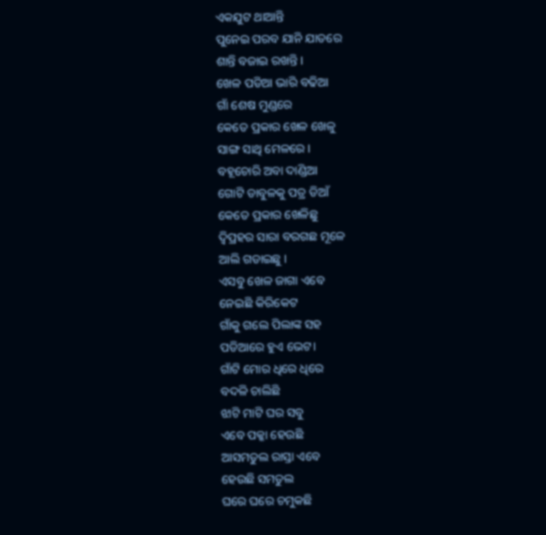ଏକଯୁଟ ଥାଆନ୍ତି
ପୁନେଇ ପରବ ଯାନି ଯାତରେ
ଶାନ୍ତି ବଜାଇ ରଖନ୍ତି ।
ଖେଳ ପଡିଆ ଭାରି ବଢିଆ
ଗାଁ ଶେଷ ମୁଣ୍ଡରେ
କେତେ ପ୍ରକାର ଖେଳ ଖେଳୁ
ସାଙ୍ଗ ସାଥି ମେଳରେ ।
ବହୂଚୋରି ଅବା ଦାଣ୍ଡିଆ
ଗୋଟି ଡାବୁଳକୁ ପତ୍ର ଡିଆଁ
କେତେ ପ୍ରକାର ଖେଳିଛୁ
ଦ୍ବିପ୍ରହର ସାରା ବରଗଛ ମୂଳେ
ଆଲି ଗଡାଇଛୁ ।
ଏସବୁ ଖେଳ ଜାଗା ଏବେ
ନେଇଛି କିରିକେଟ
ଗାଁକୁ ଗଲେ ପିଲାଙ୍କ ସହ
ପଡିଆରେ ହୁଏ ଭେଟ।
ଗାଁଟି ମୋର ଧିରେ ଧିରେ
ବଦଳି ଚାଲିଛି
ଝାଟି ମାଟି ଘର ସବୁ
ଏବେ ପକ୍କା ହେଉଛି
ଆସମତୁଲ ରାସ୍ତା ଏବେ
ହେଉଛି ସମତୁଲ
ଘରେ ଘରେ ଚମୁକଛି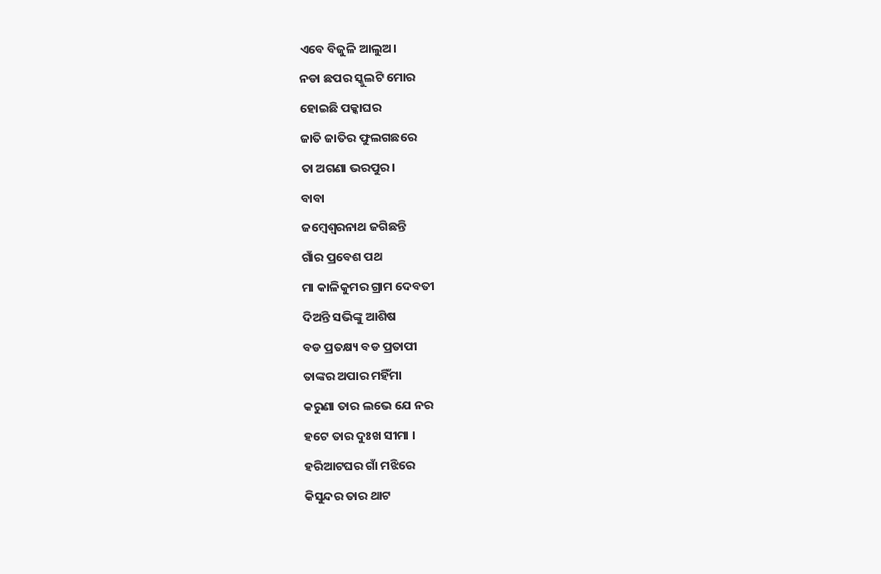ଏବେ ବିଜୁଳି ଆଲୁଅ।
ନଡା ଛପର ସ୍କୁଲଟି ମୋର
ହୋଇଛି ପକ୍କାଘର
ଜାତି ଜାତିର ଫୁଲଗଛରେ
ତା ଅଗଣା ଭରପୁର।
ବାବା
ଜମ୍ବେଶ୍ବରନାଥ ଜଗିଛନ୍ତି
ଗାଁର ପ୍ରବେଶ ପଥ
ମା କାଳିକୁମର ଗ୍ରାମ ଦେବତୀ
ଦିଅନ୍ତି ସଭିଙ୍କୁ ଆଶିଷ
ବଡ ପ୍ରତକ୍ଷ୍ୟ ବଡ ପ୍ରତାପୀ
ତାଙ୍କର ଅପାର ମହିଁମା
କରୁଣା ତାର ଲଭେ ଯେ ନର
ହଟେ ତାର ଦୁଃଖ ସୀମା ।
ହରିଆଟଘର ଗାଁ ମଝିରେ
କିସୁନ୍ଦର ତାର ଥାଟ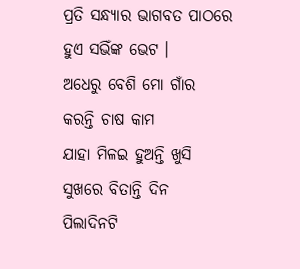ପ୍ରତି ସନ୍ଧ୍ୟାର ଭାଗବତ ପାଠରେ
ହୁଏ ସଭିଁଙ୍କ ଭେଟ ।
ଅଧେରୁ ବେଶି ମୋ ଗାଁର
କରନ୍ତି ଚାଷ କାମ
ଯାହା ମିଳଇ ହୁଅନ୍ତି ଖୁସି
ସୁଖରେ ବିତାନ୍ତି ଦିନ
ପିଲାଦିନଟି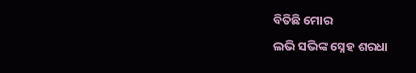ବିତିଛି ମୋର
ଲଭି ସଭିଙ୍କ ସ୍ନେହ ଶରଧା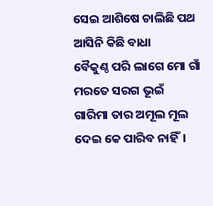ସେଇ ଆଶିଷେ ଚାଲିଛି ପଥ
ଆସିନି କିଛି ବାଧା
ବୈକୁଣ୍ଠ ପରି ଲାଗେ ମୋ ଗାଁ
ମରତେ ସରଗ ଭୂଇଁ
ଗାରିମା ତାର ଅମୂଲ ମୂଲ
ଦେଇ କେ ପାରିବ ନାହିଁ।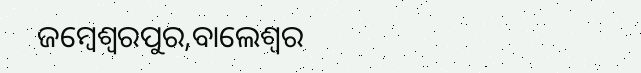ଜମ୍ବେଶ୍ବରପୁର,ବାଲେଶ୍ବର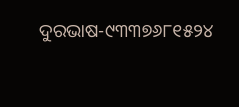ଦୁରଭାଷ-୯୩୩୭୬୮୧୫୨୪